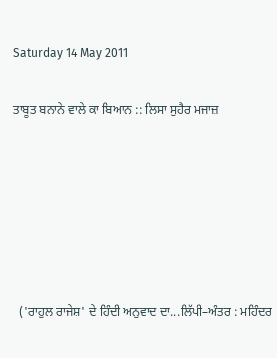Saturday 14 May 2011

ਤਾਬੂਤ ਬਨਾਨੇ ਵਾਲੇ ਕਾ ਬਿਆਨ :: ਲਿਸਾ ਸੁਹੈਰ ਮਜਾਜ਼






  ('ਰਾਹੁਲ ਰਾਜੇਸ਼' ਦੇ ਹਿੰਦੀ ਅਨੁਵਾਦ ਦਾ...ਲਿੱਪੀ–ਅੰਤਰ : ਮਹਿੰਦਰ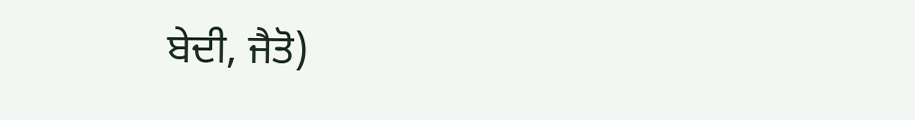ਬੇਦੀ, ਜੈਤੋ)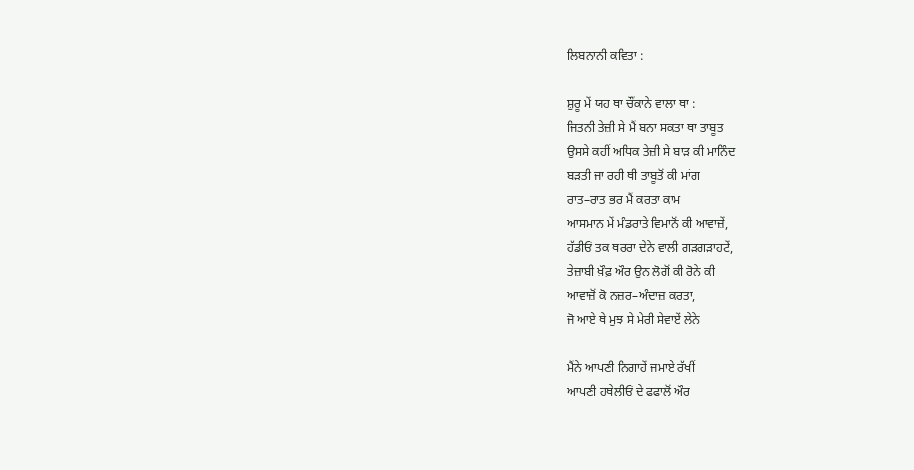ਲਿਬਨਾਨੀ ਕਵਿਤਾ :

ਸ਼ੁਰੂ ਮੇਂ ਯਹ ਥਾ ਚੌਂਕਾਨੇ ਵਾਲਾ ਥਾ :
ਜਿਤਨੀ ਤੇਜ਼ੀ ਸੇ ਮੈਂ ਬਨਾ ਸਕਤਾ ਥਾ ਤਾਬੂਤ
ਉਸਸੇ ਕਹੀਂ ਅਧਿਕ ਤੇਜ਼ੀ ਸੇ ਬਾੜ ਕੀ ਮਾਨਿੰਦ
ਬੜਤੀ ਜਾ ਰਹੀ ਥੀ ਤਾਬੂਤੋਂ ਕੀ ਮਾਂਗ
ਰਾਤ–ਰਾਤ ਭਰ ਮੈਂ ਕਰਤਾ ਕਾਮ
ਆਸਮਾਨ ਮੇਂ ਮੰਡਰਾਤੇ ਵਿਮਾਨੋਂ ਕੀ ਆਵਾਜ਼ੇਂ,
ਹੱਡੀਓਂ ਤਕ ਥਰਰਾ ਦੇਨੇ ਵਾਲੀ ਗੜਗੜਾਹਟੇਂ,
ਤੇਜ਼ਾਬੀ ਖ਼ੌਫ਼ ਔਰ ਉਨ ਲੋਗੋਂ ਕੀ ਰੋਨੇ ਕੀ
ਆਵਾਜ਼ੋਂ ਕੋ ਨਜ਼ਰ–ਅੰਦਾਜ਼ ਕਰਤਾ,
ਜੋ ਆਏ ਥੇ ਮੁਝ ਸੇ ਮੇਰੀ ਸੇਵਾਏਂ ਲੇਨੇ

ਮੈਂਨੇ ਆਪਣੀ ਨਿਗਾਹੇਂ ਜਮਾਏ ਰੱਖੀਂ
ਆਪਣੀ ਹਥੇਲੀਓਂ ਦੇ ਫਫਾਲੋਂ ਔਰ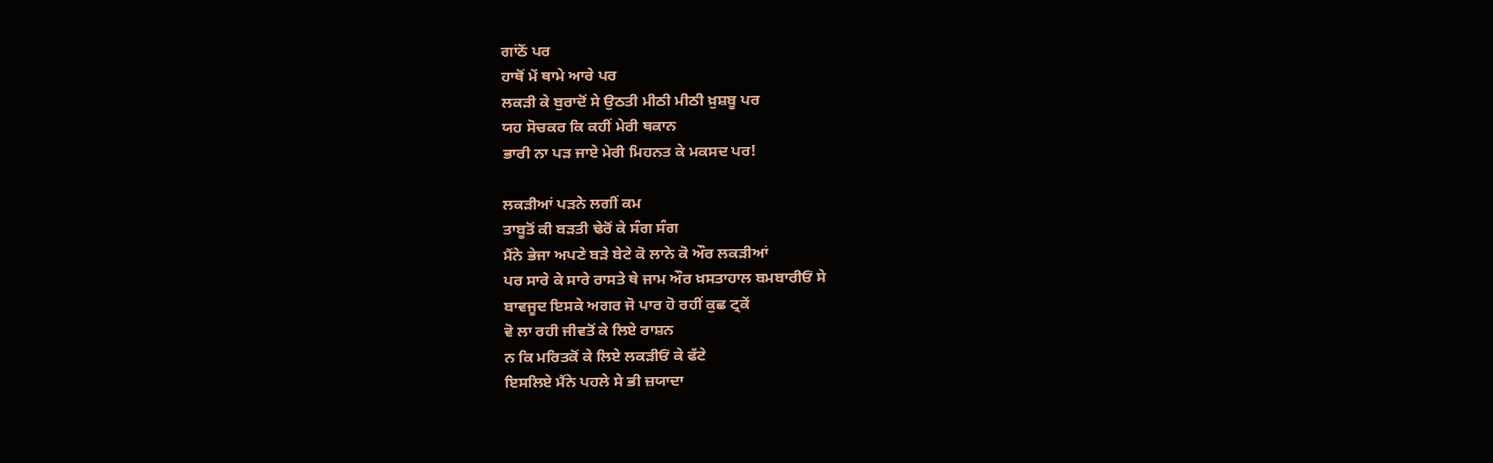ਗਾਂਠੋਂ ਪਰ
ਹਾਥੋਂ ਮੇਂ ਥਾਮੇ ਆਰੇ ਪਰ
ਲਕੜੀ ਕੇ ਬੁਰਾਦੋਂ ਸੇ ਉਠਤੀ ਮੀਠੀ ਮੀਠੀ ਖ਼ੁਸ਼ਬੂ ਪਰ
ਯਹ ਸੋਚਕਰ ਕਿ ਕਹੀਂ ਮੇਰੀ ਥਕਾਨ
ਭਾਰੀ ਨਾ ਪੜ ਜਾਏ ਮੇਰੀ ਮਿਹਨਤ ਕੇ ਮਕਸਦ ਪਰ!

ਲਕੜੀਆਂ ਪੜਨੇ ਲਗੀਂ ਕਮ
ਤਾਬੂਤੋਂ ਕੀ ਬੜਤੀ ਢੇਰੋਂ ਕੇ ਸੰਗ ਸੰਗ
ਮੈਂਨੇ ਭੇਜਾ ਅਪਣੇ ਬੜੇ ਬੇਟੇ ਕੋ ਲਾਨੇ ਕੋ ਔਰ ਲਕੜੀਆਂ
ਪਰ ਸਾਰੇ ਕੇ ਸਾਰੇ ਰਾਸਤੇ ਥੇ ਜਾਮ ਔਰ ਖ਼ਸਤਾਹਾਲ ਬਮਬਾਰੀਓਂ ਸੇ
ਬਾਵਜੂਦ ਇਸਕੇ ਅਗਰ ਜੋ ਪਾਰ ਹੋ ਰਹੀਂ ਕੁਛ ਟ੍ਰਕੇਂ
ਵੋ ਲਾ ਰਹੀ ਜੀਵਤੋਂ ਕੇ ਲਿਏ ਰਾਸ਼ਨ
ਨ ਕਿ ਮਰਿਤਕੋਂ ਕੇ ਲਿਏ ਲਕੜੀਓਂ ਕੇ ਫੱਟੇ
ਇਸਲਿਏ ਮੈਂਨੇ ਪਹਲੇ ਸੇ ਭੀ ਜ਼ਯਾਦਾ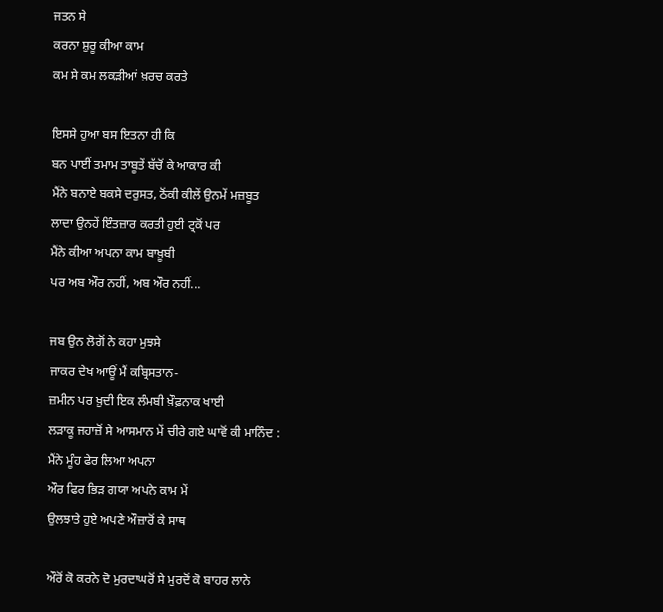ਜਤਨ ਸੇ
ਕਰਨਾ ਸ਼ੁਰੂ ਕੀਆ ਕਾਮ
ਕਮ ਸੇ ਕਮ ਲਕੜੀਆਂ ਖ਼ਰਚ ਕਰਤੇ

ਇਸਸੇ ਹੁਆ ਬਸ ਇਤਨਾ ਹੀ ਕਿ
ਬਨ ਪਾਈਂ ਤਮਾਮ ਤਾਬੂਤੇਂ ਬੱਚੋਂ ਕੇ ਆਕਾਰ ਕੀ
ਮੈਂਨੇ ਬਨਾਏ ਬਕਸੇ ਦਰੁਸਤ, ਠੋਂਕੀ ਕੀਲੇਂ ਉਨਮੇਂ ਮਜ਼ਬੂਤ
ਲਾਦਾ ਉਨਹੇਂ ਇੰਤਜ਼ਾਰ ਕਰਤੀ ਹੁਈ ਟ੍ਰਕੋਂ ਪਰ
ਮੈਂਨੇ ਕੀਆ ਅਪਨਾ ਕਾਮ ਬਾਖ਼ੂਬੀ
ਪਰ ਅਬ ਔਰ ਨਹੀਂ, ਅਬ ਔਰ ਨਹੀਂ...

ਜਬ ਉਨ ਲੋਗੋਂ ਨੇ ਕਹਾ ਮੁਝਸੇ
ਜਾਕਰ ਦੇਖ ਆਊਂ ਮੈਂ ਕਬ੍ਰਿਸਤਾਨ-
ਜ਼ਮੀਨ ਪਰ ਖ਼ੁਦੀ ਇਕ ਲੰਮਬੀ ਖ਼ੌਫ਼ਨਾਕ ਖਾਈ
ਲੜਾਕੂ ਜਹਾਜ਼ੋਂ ਸੇ ਆਸਮਾਨ ਮੇਂ ਚੀਰੇ ਗਏ ਘਾਵੋਂ ਕੀ ਮਾਨਿੰਦ :
ਮੈਂਨੇ ਮੂੰਹ ਫੇਰ ਲਿਆ ਅਪਨਾ
ਔਰ ਫਿਰ ਭਿੜ ਗਯਾ ਅਪਨੇ ਕਾਮ ਮੇਂ
ਉਲਝਾਤੇ ਹੁਏ ਅਪਣੇ ਔਜ਼ਾਰੋਂ ਕੇ ਸਾਥ

ਔਰੋਂ ਕੋ ਕਰਨੇ ਦੋ ਮੁਰਦਾਘਰੋਂ ਸੇ ਮੁਰਦੋਂ ਕੋ ਬਾਹਰ ਲਾਨੇ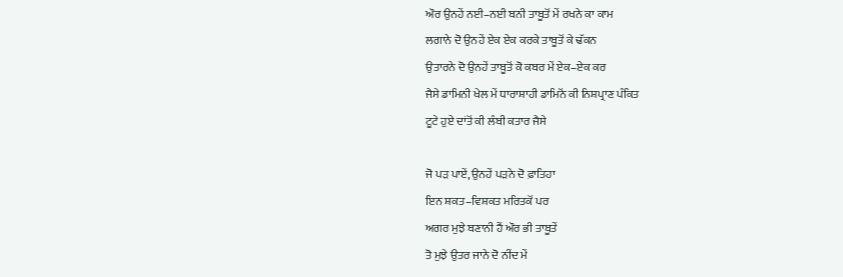ਔਰ ਉਨਹੇਂ ਨਈ–ਨਈ ਬਨੀ ਤਾਬੂਤੋਂ ਮੇਂ ਰਖਨੇ ਕਾ ਕਾਮ
ਲਗਾਨੇ ਦੋ ਉਨਹੇਂ ਏਕ ਏਕ ਕਰਕੇ ਤਾਬੂਤੋਂ ਕੇ ਢੱਕਨ
ਉਤਾਰਨੇ ਦੋ ਉਨਹੇਂ ਤਾਬੂਤੋਂ ਕੋ ਕਬਰ ਮੇਂ ਏਕ–ਏਕ ਕਰ
ਜੈਸੇ ਡਾਮਿਨੀ ਖੇਲ ਮੇਂ ਧਾਰਾਸ਼ਾਹੀ ਡਾਮਿਨੋਂ ਕੀ ਨਿਸ਼ਪ੍ਰਾਣ ਪੰਕਿਤ
ਟੂਟੇ ਹੁਏ ਦਾਂਤੋਂ ਕੀ ਲੰਬੀ ਕਤਾਰ ਜੈਸੇ

ਜੋ ਪੜ ਪਾਏਂ, ਉਨਹੇਂ ਪੜਨੇ ਦੋ ਫ਼ਾਤਿਹਾ
ਇਨ ਸ਼ਕਤ–ਵਿਸ਼ਕਤ ਮਰਿਤਕੋਂ ਪਰ
ਅਗਰ ਮੁਝੇ ਬਣਾਨੀ ਹੈਂ ਔਰ ਭੀ ਤਾਬੂਤੇਂ
ਤੋ ਮੁਝੇ ਉਤਰ ਜਾਨੇ ਦੋ ਨੀਂਦ ਮੇਂ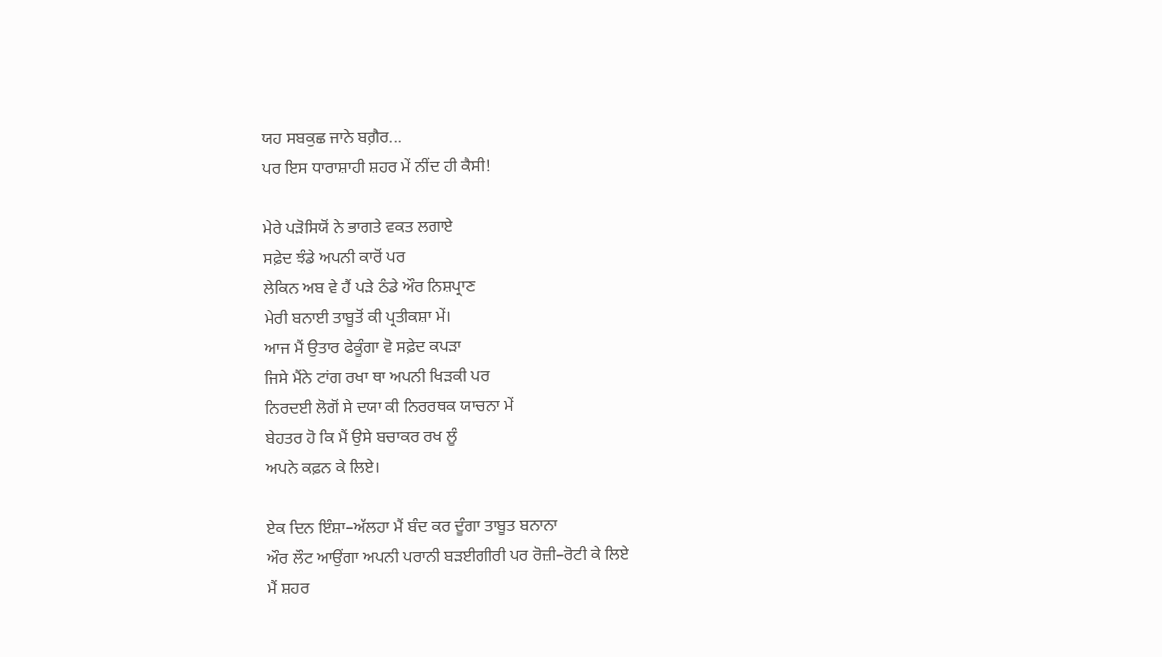ਯਹ ਸਬਕੁਛ ਜਾਨੇ ਬਗ਼ੈਰ...
ਪਰ ਇਸ ਧਾਰਾਸ਼ਾਹੀ ਸ਼ਹਰ ਮੇਂ ਨੀਂਦ ਹੀ ਕੈਸੀ!

ਮੇਰੇ ਪੜੋਸਿਯੋਂ ਨੇ ਭਾਗਤੇ ਵਕਤ ਲਗਾਏ
ਸਫ਼ੇਦ ਝੰਡੇ ਅਪਨੀ ਕਾਰੋਂ ਪਰ
ਲੇਕਿਨ ਅਬ ਵੇ ਹੈਂ ਪੜੇ ਠੰਡੇ ਔਰ ਨਿਸ਼ਪ੍ਰਾਣ
ਮੇਰੀ ਬਨਾਈ ਤਾਬੂਤੋਂ ਕੀ ਪ੍ਰਤੀਕਸ਼ਾ ਮੇਂ।
ਆਜ ਮੈਂ ਉਤਾਰ ਫੇਕੂੰਗਾ ਵੋ ਸਫ਼ੇਦ ਕਪੜਾ
ਜਿਸੇ ਮੈਂਨੇ ਟਾਂਗ ਰਖਾ ਥਾ ਅਪਨੀ ਖਿੜਕੀ ਪਰ
ਨਿਰਦਈ ਲੋਗੋਂ ਸੇ ਦਯਾ ਕੀ ਨਿਰਰਥਕ ਯਾਚਨਾ ਮੇਂ
ਬੇਹਤਰ ਹੋ ਕਿ ਮੈਂ ਉਸੇ ਬਚਾਕਰ ਰਖ ਲੂੰ
ਅਪਨੇ ਕਫ਼ਨ ਕੇ ਲਿਏ।

ਏਕ ਦਿਨ ਇੰਸ਼ਾ–ਅੱਲਹਾ ਮੈਂ ਬੰਦ ਕਰ ਦੂੰਗਾ ਤਾਬੂਤ ਬਨਾਨਾ
ਔਰ ਲੌਟ ਆਉਂਗਾ ਅਪਨੀ ਪਰਾਨੀ ਬੜਈਗੀਰੀ ਪਰ ਰੋਜ਼ੀ–ਰੋਟੀ ਕੇ ਲਿਏ
ਮੈਂ ਸ਼ਹਰ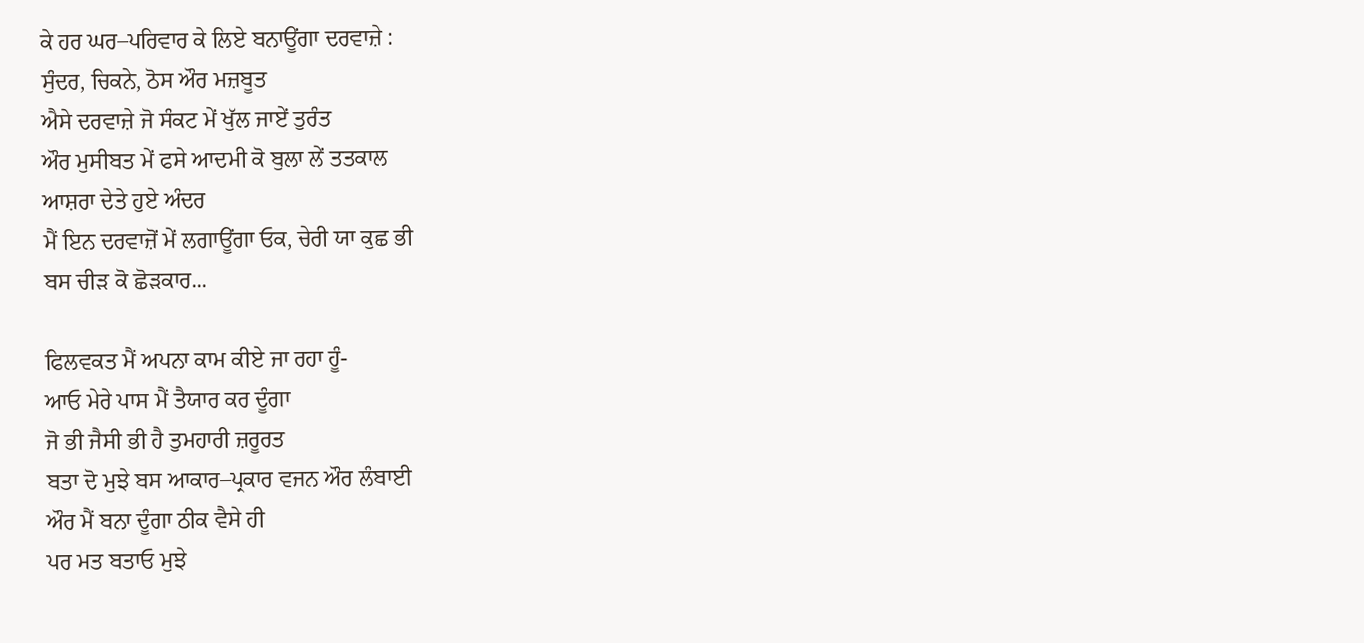ਕੇ ਹਰ ਘਰ–ਪਰਿਵਾਰ ਕੇ ਲਿਏ ਬਨਾਊਂਗਾ ਦਰਵਾਜ਼ੇ :
ਸੁੰਦਰ, ਚਿਕਨੇ, ਠੋਸ ਔਰ ਮਜ਼ਬੂਤ
ਐਸੇ ਦਰਵਾਜ਼ੇ ਜੋ ਸੰਕਟ ਮੇਂ ਖੁੱਲ ਜਾਏਂ ਤੁਰੰਤ
ਔਰ ਮੁਸੀਬਤ ਮੇਂ ਫਸੇ ਆਦਮੀ ਕੋ ਬੁਲਾ ਲੇਂ ਤਤਕਾਲ
ਆਸ਼ਰਾ ਦੇਤੇ ਹੁਏ ਅੰਦਰ
ਮੈਂ ਇਨ ਦਰਵਾਜ਼ੋਂ ਮੇਂ ਲਗਾਊਂਗਾ ਓਕ, ਚੇਰੀ ਯਾ ਕੁਛ ਭੀ
ਬਸ ਚੀੜ ਕੋ ਛੋੜਕਾਰ...

ਫਿਲਵਕਤ ਮੈਂ ਅਪਨਾ ਕਾਮ ਕੀਏ ਜਾ ਰਹਾ ਹੂੰ-
ਆਓ ਮੇਰੇ ਪਾਸ ਮੈਂ ਤੈਯਾਰ ਕਰ ਦੂੰਗਾ
ਜੋ ਭੀ ਜੈਸੀ ਭੀ ਹੈ ਤੁਮਹਾਰੀ ਜ਼ਰੂਰਤ
ਬਤਾ ਦੋ ਮੁਝੇ ਬਸ ਆਕਾਰ–ਪ੍ਰਕਾਰ ਵਜਨ ਔਰ ਲੰਬਾਈ
ਔਰ ਮੈਂ ਬਨਾ ਦੂੰਗਾ ਠੀਕ ਵੈਸੇ ਹੀ
ਪਰ ਮਤ ਬਤਾਓ ਮੁਝੇ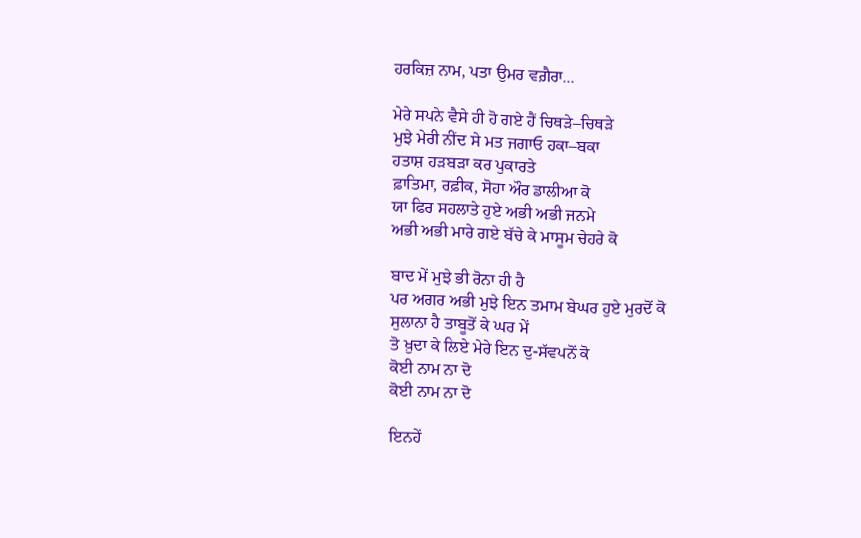ਹਰਕਿਜ਼ ਨਾਮ, ਪਤਾ ਉਮਰ ਵਗ਼ੈਰਾ...

ਮੇਰੇ ਸਪਨੇ ਵੈਸੇ ਹੀ ਹੋ ਗਏ ਹੈਂ ਚਿਥੜੇ–ਚਿਥੜੇ
ਮੁਝੇ ਮੇਰੀ ਨੀਂਦ ਸੇ ਮਤ ਜਗਾਓ ਹਕਾ–ਬਕਾ
ਹਤਾਸ਼ ਹੜਬੜਾ ਕਰ ਪੁਕਾਰਤੇ
ਫ਼ਾਤਿਮਾ, ਰਫ਼ੀਕ, ਸੋਹਾ ਔਰ ਡਾਲੀਆ ਕੋ
ਯਾ ਫਿਰ ਸਹਲਾਤੇ ਹੁਏ ਅਭੀ ਅਭੀ ਜਨਮੇ
ਅਭੀ ਅਭੀ ਮਾਰੇ ਗਏ ਬੱਚੇ ਕੇ ਮਾਸੂਮ ਚੇਹਰੇ ਕੋ

ਬਾਦ ਮੇਂ ਮੁਝੇ ਭੀ ਰੋਨਾ ਹੀ ਹੈ
ਪਰ ਅਗਰ ਅਭੀ ਮੁਝੇ ਇਨ ਤਮਾਮ ਬੇਘਰ ਹੁਏ ਮੁਰਦੋਂ ਕੋ
ਸੁਲਾਨਾ ਹੈ ਤਾਬੂਤੋਂ ਕੇ ਘਰ ਮੇਂ
ਤੋ ਖ਼ੁਦਾ ਕੇ ਲਿਏ ਮੇਰੇ ਇਨ ਦੁ-ਸੱਵਪਨੋਂ ਕੋ
ਕੋਈ ਨਾਮ ਨਾ ਦੋ
ਕੋਈ ਨਾਮ ਨਾ ਦੋ

ਇਨਹੇਂ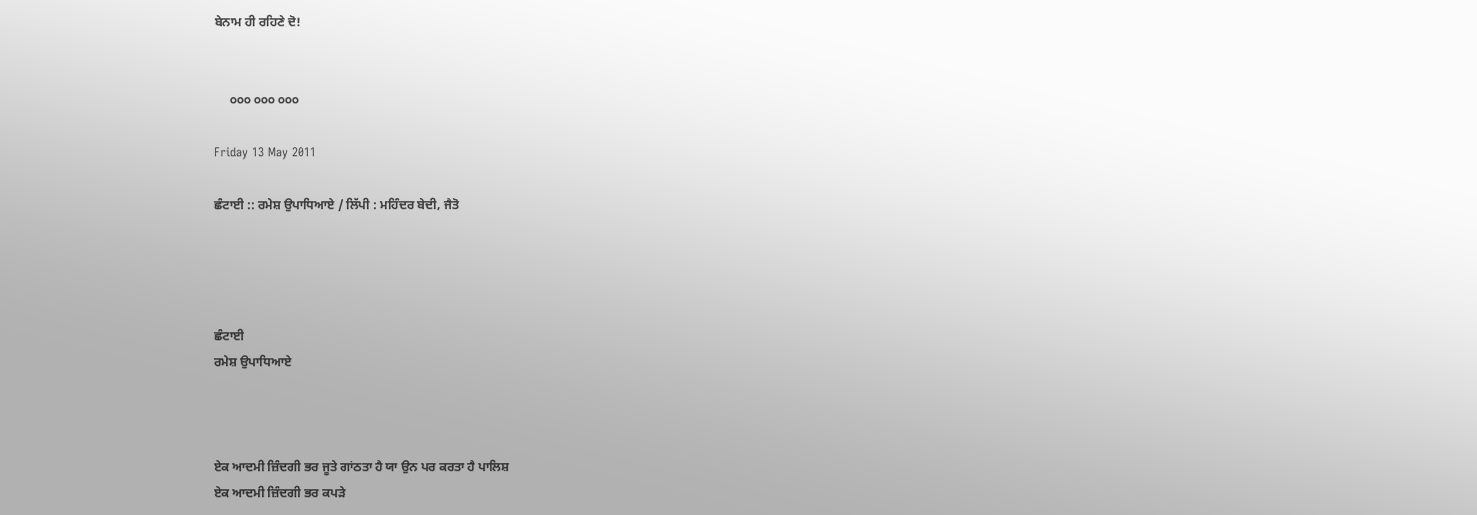ਬੇਨਾਮ ਹੀ ਰਹਿਣੇ ਦੋ!


     ੦੦੦ ੦੦੦ ੦੦੦

Friday 13 May 2011

ਛੰਟਾਈ :: ਰਮੇਸ਼ ਉਪਾਧਿਆਏ / ਲਿੱਪੀ : ਮਹਿੰਦਰ ਬੇਦੀ, ਜੈਤੋ




ਛੰਟਾਈ
ਰਮੇਸ਼ ਉਪਾਧਿਆਏ



ਏਕ ਆਦਮੀ ਜ਼ਿੰਦਗੀ ਭਰ ਜੂਤੇ ਗਾਂਠਤਾ ਹੈ ਯਾ ਉਨ ਪਰ ਕਰਤਾ ਹੈ ਪਾਲਿਸ਼
ਏਕ ਆਦਮੀ ਜ਼ਿੰਦਗੀ ਭਰ ਕਪੜੇ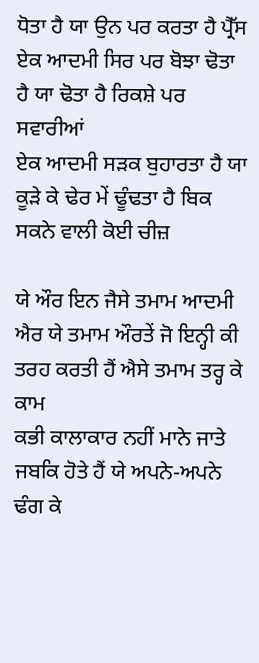ਧੋਤਾ ਹੈ ਯਾ ਉਨ ਪਰ ਕਰਤਾ ਹੈ ਪ੍ਰੈੱਸ
ਏਕ ਆਦਮੀ ਸਿਰ ਪਰ ਬੋਝਾ ਢੋਤਾ ਹੈ ਯਾ ਢੋਤਾ ਹੈ ਰਿਕਸ਼ੇ ਪਰ ਸਵਾਰੀਆਂ
ਏਕ ਆਦਮੀ ਸੜਕ ਬੁਹਾਰਤਾ ਹੈ ਯਾ ਕੂੜੇ ਕੇ ਢੇਰ ਮੇਂ ਢੂੰਢਤਾ ਹੈ ਬਿਕ ਸਕਨੇ ਵਾਲੀ ਕੋਈ ਚੀਜ਼

ਯੇ ਔਰ ਇਨ ਜੈਸੇ ਤਮਾਮ ਆਦਮੀ
ਐਰ ਯੇ ਤਮਾਮ ਔਰਤੇਂ ਜੋ ਇਨ੍ਹੀ ਕੀ ਤਰਹ ਕਰਤੀ ਹੈਂ ਐਸੇ ਤਮਾਮ ਤਰ੍ਹ ਕੇ ਕਾਮ
ਕਭੀ ਕਾਲਾਕਾਰ ਨਹੀਂ ਮਾਨੇ ਜਾਤੇ ਜਬਕਿ ਹੋਤੇ ਹੈਂ ਯੇ ਅਪਨੇ-ਅਪਨੇ ਢੰਗ ਕੇ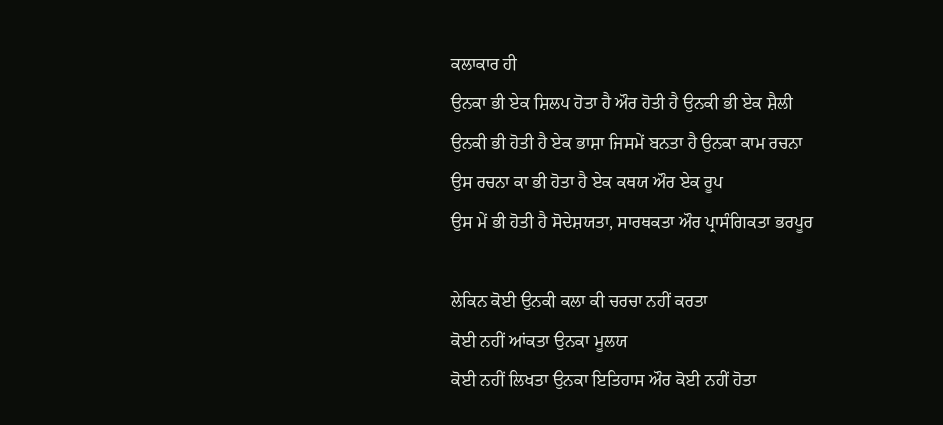ਕਲਾਕਾਰ ਹੀ
ਉਨਕਾ ਭੀ ਏਕ ਸ਼ਿਲਪ ਹੋਤਾ ਹੈ ਔਰ ਹੋਤੀ ਹੈ ਉਨਕੀ ਭੀ ਏਕ ਸ਼ੈਲੀ
ਉਨਕੀ ਭੀ ਹੋਤੀ ਹੈ ਏਕ ਭਾਸ਼ਾ ਜਿਸਮੇਂ ਬਨਤਾ ਹੈ ਉਨਕਾ ਕਾਮ ਰਚਨਾ
ਉਸ ਰਚਨਾ ਕਾ ਭੀ ਹੋਤਾ ਹੈ ਏਕ ਕਥਯ ਔਰ ਏਕ ਰੂਪ
ਉਸ ਮੇਂ ਭੀ ਹੋਤੀ ਹੈ ਸੋਦੇਸ਼ਯਤਾ, ਸਾਰਥਕਤਾ ਔਰ ਪ੍ਰਾਸੰਗਿਕਤਾ ਭਰਪੂਰ

ਲੇਕਿਨ ਕੋਈ ਉਨਕੀ ਕਲਾ ਕੀ ਚਰਚਾ ਨਹੀਂ ਕਰਤਾ
ਕੋਈ ਨਹੀਂ ਆਂਕਤਾ ਉਨਕਾ ਮੂਲਯ
ਕੋਈ ਨਹੀਂ ਲਿਖਤਾ ਉਨਕਾ ਇਤਿਹਾਸ ਔਰ ਕੋਈ ਨਹੀਂ ਹੋਤਾ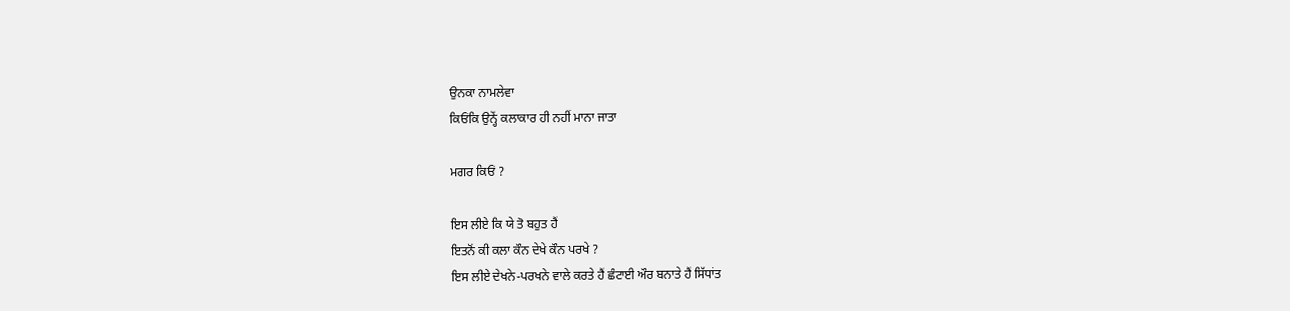ਉਨਕਾ ਨਾਮਲੇਵਾ
ਕਿਓਂਕਿ ਉਨ੍ਹੇਂ ਕਲਾਕਾਰ ਹੀ ਨਹੀਂ ਮਾਨਾ ਜਾਤਾ

ਮਗਰ ਕਿਓਂ ?

ਇਸ ਲੀਏ ਕਿ ਯੇ ਤੋ ਬਹੁਤ ਹੈਂ
ਇਤਨੋਂ ਕੀ ਕਲਾ ਕੌਨ ਦੇਖੇ ਕੌਨ ਪਰਖੇ ?
ਇਸ ਲੀਏ ਦੇਖਨੇ-ਪਰਖਨੇ ਵਾਲੇ ਕਰਤੇ ਹੈਂ ਛੰਟਾਈ ਔਰ ਬਨਾਤੇ ਹੈਂ ਸਿੱਧਾਂਤ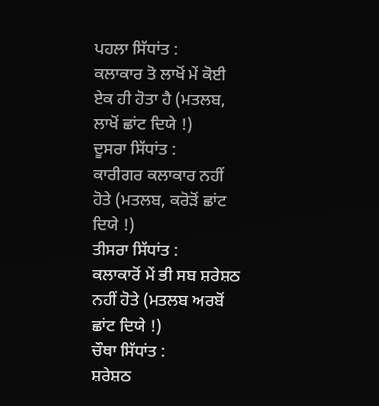ਪਹਲਾ ਸਿੱਧਾਂਤ :
ਕਲਾਕਾਰ ਤੋ ਲਾਖੋਂ ਮੇਂ ਕੋਈ ਏਕ ਹੀ ਹੋਤਾ ਹੈ (ਮਤਲਬ, ਲਾਖੋਂ ਛਾਂਟ ਦਿਯੇ !)
ਦੂਸਰਾ ਸਿੱਧਾਂਤ :
ਕਾਰੀਗਰ ਕਲਾਕਾਰ ਨਹੀਂ ਹੋਤੇ (ਮਤਲਬ, ਕਰੋੜੋਂ ਛਾਂਟ ਦਿਯੇ !)
ਤੀਸਰਾ ਸਿੱਧਾਂਤ :
ਕਲਾਕਾਰੋਂ ਮੇਂ ਭੀ ਸਬ ਸ਼ਰੇਸ਼ਠ ਨਹੀਂ ਹੋਤੇ (ਮਤਲਬ ਅਰਬੋਂ ਛਾਂਟ ਦਿਯੇ !)
ਚੌਥਾ ਸਿੱਧਾਂਤ :
ਸ਼ਰੇਸ਼ਠ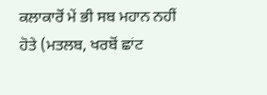ਕਲਾਕਾਰੋਂ ਮੇਂ ਭੀ ਸਬ ਮਹਾਨ ਨਹੀਂ ਹੋਤੇ (ਮਤਲਬ, ਖਰਬੋਂ ਛਾਂਟ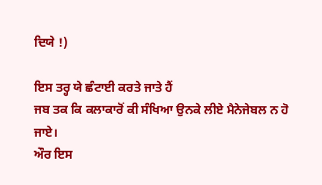ਦਿਯੇ !)

ਇਸ ਤਰ੍ਹ ਯੇ ਛੰਟਾਈ ਕਰਤੇ ਜਾਤੇ ਹੈਂ
ਜਬ ਤਕ ਕਿ ਕਲਾਕਾਰੋਂ ਕੀ ਸੰਖਿਆ ਉਨਕੇ ਲੀਏ ਮੈਨੇਜੇਬਲ ਨ ਹੋ ਜਾਏ।
ਔਰ ਇਸ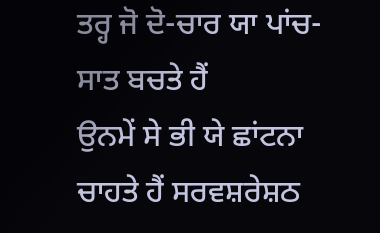ਤਰ੍ਹ ਜੋ ਦੋ-ਚਾਰ ਯਾ ਪਾਂਚ-ਸਾਤ ਬਚਤੇ ਹੈਂ
ਉਨਮੇਂ ਸੇ ਭੀ ਯੇ ਛਾਂਟਨਾ ਚਾਹਤੇ ਹੈਂ ਸਰਵਸ਼ਰੇਸ਼ਠ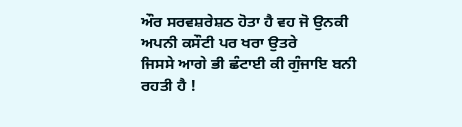ਔਰ ਸਰਵਸ਼ਰੇਸ਼ਠ ਹੋਤਾ ਹੈ ਵਹ ਜੋ ਉਨਕੀ ਅਪਨੀ ਕਸੌਟੀ ਪਰ ਖਰਾ ਉਤਰੇ
ਜਿਸਸੇ ਆਗੇ ਭੀ ਛੰਟਾਈ ਕੀ ਗੁੰਜਾਇ ਬਨੀ ਰਹਤੀ ਹੈ !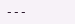---